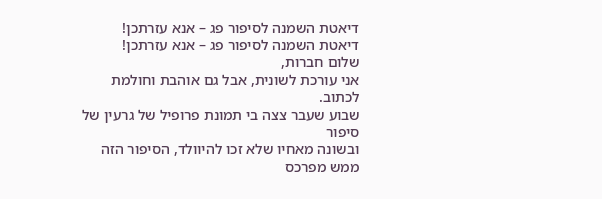דיאטת השמנה לסיפור פג – אנא עזרתכן!
דיאטת השמנה לסיפור פג – אנא עזרתכן!
שלום חברות,
אני עורכת לשונית, אבל גם אוהבת וחולמת לכתוב.
שבוע שעבר צצה בי תמונת פרופיל של גרעין של סיפור
ובשונה מאחיו שלא זכו להיוולד, הסיפור הזה ממש מפרכס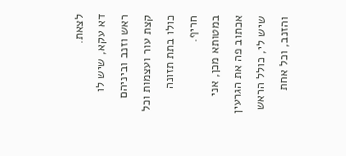לצאת.
דא עקא, שיש לו ראש וזנב וביניהם קצת עור ועצמות וכל כולו בתת תזונה חריף.
במטותא מכן, אני אכתוב פה את הגרעין שיש לי, כולל הראש והזנב, וכל אחת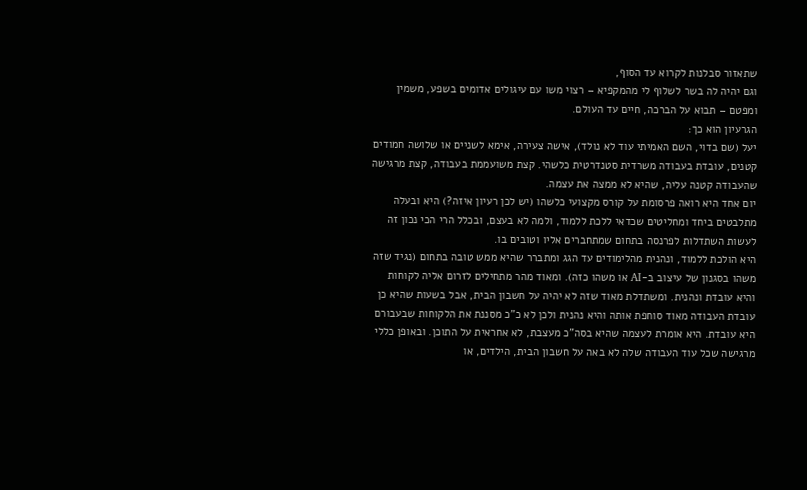שתאזור סבלנות לקרוא עד הסוף,
וגם יהיה לה בשר לשלוף לי מהמקפיא – רצוי משו עם עיגולים אדומים בשפע, משמין ומפטם – תבוא על הברכה, חיים עד העולם.
הגרעיון הוא כך:
יעל (שם בדוי, השם האמיתי עוד לא נולד), אישה צעירה, אימא לשניים או שלושה חמודים קטנים, עובדת בעבודה משרדית סטנדרטית כלשהי. קצת משועממת בעבודה, קצת מרגישה שהעבודה קטנה עליה, שהיא לא ממצה את עצמה.
יום אחד היא רואה פרסומת על קורס מקצועי כלשהו (יש לכן רעיון איזה?) היא ובעלה מתלבטים ביחד ומחליטים שכדאי ללכת ללמוד, ולמה לא בעצם, ובכלל הרי הכי נכון זה לעשות השתדלות לפרנסה בתחום שמתחברים אליו וטובים בו.
היא הולכת ללמוד, ונהנית מהלימודים עד הגג ומתברר שהיא ממש טובה בתחום (נגיד שזה משהו בסגנון של עיצוב ב-AI או משהו כזה). ומאוד מהר מתחילים לזרום אליה לקוחות והיא עובדת ונהנית. ומשתדלת מאוד שזה לא יהיה על חשבון הבית, אבל בשעות שהיא כן עובדת העבודה מאוד סוחפת אותה והיא נהנית ולכן לא כ"כ מסננת את הלקוחות שבעבורם היא עובדת. היא אומרת לעצמה שהיא בסה"כ מעצבת, לא אחראית על התוכן. ובאופן כללי מרגישה שכל עוד העבודה שלה לא באה על חשבון הבית, הילדים, או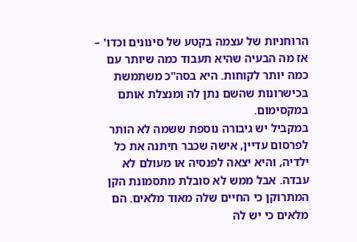הרוחניות של עצמה בקטע של סינונים וכדו' – אז מה הבעיה שהיא תעבוד כמה שיותר עם כמה יותר לקוחות. היא בסה"כ משתמשת בכישרונות שהשם נתן לה ומנצלת אותם במקסימום.
במקביל יש גיבורה נוספת ששמה לא הותר לפרסום עדיין, אישה שכבר חיתנה את כל ילדיה, והיא יצאה לפנסיה או מעולם לא עבדה. אבל ממש לא סובלת מתסמונת הקן המתרוקן כי החיים שלה מאוד מלאים. הם מלאים כי יש לה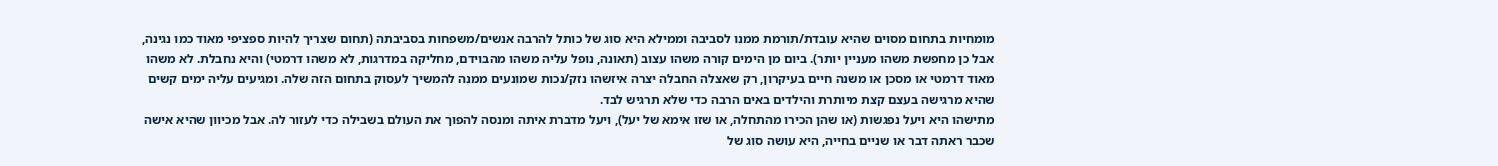מומחיות בתחום מסוים שהיא עובדת/תורמת ממנו לסביבה וממילא היא סוג של כותל להרבה אנשים/משפחות בסביבתה (תחום שצריך להיות ספציפי מאוד כמו נגינה, אבל כן מחפשת משהו מעניין יותר). ביום מן הימים קורה משהו עצוב (תאונה, נופל עליה משהו מהבוידם, מחליקה במדרגות, לא משהו דרמטי) והיא נחבלת. לא משהו מאוד דרמטי או מסכן או משנה חיים בעיקרון, רק שאצלה החבלה יצרה איזשהו נזק/נכות שמונעים ממנה להמשיך לעסוק בתחום הזה שלה. ומגיעים עליה ימים קשים שהיא מרגישה בעצם קצת מיותרת והילדים באים הרבה כדי שלא תרגיש לבד.
מתישהו היא ויעל נפגשות (או שהן הכירו מהתחלה, או שזו אימא של יעל), ויעל מדברת איתה ומנסה להפוך את העולם בשבילה כדי לעזור לה. אבל מכיוון שהיא אישה שכבר ראתה דבר או שניים בחייה, היא עושה סוג של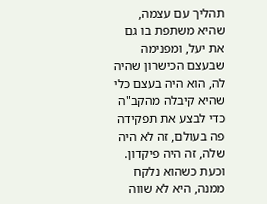תהליך עם עצמה, שהיא משתפת בו גם את יעל, ומפנימה שבעצם הכישרון שהיה לה, הוא היה בעצם כלי שהיא קיבלה מהקב"ה כדי לבצע את תפקידה פה בעולם, זה לא היה שלה, זה היה פיקדון. וכעת כשהוא נלקח ממנה, היא לא שווה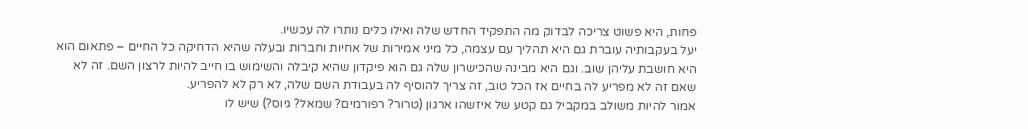פחות, היא פשוט צריכה לבדוק מה התפקיד החדש שלה ואילו כלים נותרו לה עכשיו.
יעל בעקבותיה עוברת גם היא תהליך עם עצמה, כל מיני אמירות של אחיות וחברות ובעלה שהיא הדחיקה כל החיים – פתאום הוא היא חושבת עליהן שוב. וגם היא מבינה שהכישרון שלה גם הוא פיקדון שהיא קיבלה והשימוש בו חייב להיות לרצון השם. זה לא שאם זה לא מפריע לה בחיים אז הכל טוב, זה צריך להוסיף לה בעבודת השם שלה, לא רק לא להפריע.
אמור להיות משולב במקביל גם קטע של איזשהו ארגון (טרור? רפורמים? שמאל? גיוס?) שיש לו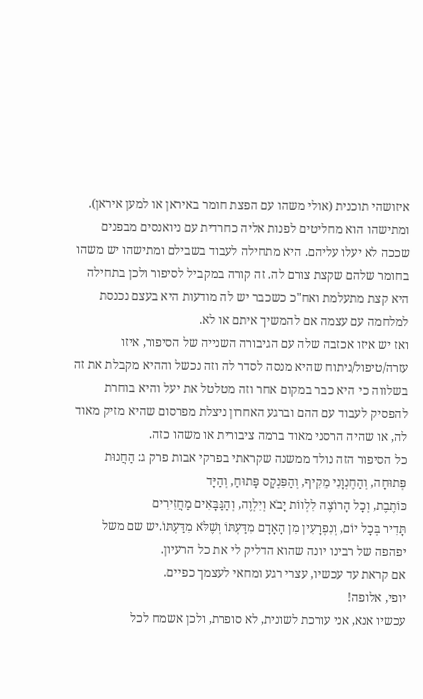איזושהי תוכנית (אולי משהו עם הפצת חומר באיראן או למען איראן). ומתישהו הוא מחליטים לפנות אליה כחרדית עם ניואנסים מבפנים שככה לא יעלו עליהם. היא מתחילה לעבוד בשבילם ומתישהו יש משהו בחומר שלהם שקצת צורם לה. זה קורה במקביל לסיפור ולכן בתחילה היא קצת מתעלמת ואח"כ כשכבר יש לה מודעות היא בעצם נכנסת למלחמה עם עצמה אם להמשיך איתם או לא.
ואז יש איזו אכזבה שלה עם הגיבורה השנייה של הסיפור, איזו עזרה/טיפול/ניתוח שהיא מנסה לסדר לה וזה נכשל וההיא מקבלת את זה בשלווה כי היא כבר במקום אחר וזה מטלטל את יעל והיא בוחרת להפסיק לעבוד עם ההם וברגע האחרון ניצלת מפרסום שהיא מזיק מאוד לה, או שהיה הרסני מאוד ברמה ציבורית או משהו כזה.
כל הסיפור הזה נולד ממשנה שקראתי בפרקי אבות פרק ג: הַחֲנוּת פְּתוּחָה, וְהַחֶנְוָנִי מֵקִיף, וְהַפִּנְקָס פָּתוּחַ, וְהַיָּד
כּוֹתֶבֶת, וְכָל הָרוֹצֶה לִלְווֹת יָבֹא וְיִלְוֶה, וְהַגַּבָּאִים מַחֲזִירִים
תָּדִיר בְּכָל יוֹם, וְנִפְרָעִין מִן הָאָדָם מִדַּעְתּוֹ וְשֶׁלֹּא מִדַּעְתּוֹ.יש שם משל יפהפה של רבינו יונה שהוא הדליק לי את כל הרעיון.
אם קראת עד עכשיו, עצרי רגע ומחאי לעצמך כפיים.
יופי, אלופה!
עכשיו אנא, אני עורכת לשונית, לא סופרת, ולכן אשמח לכל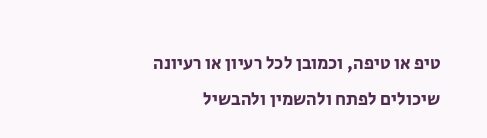טיפ או טיפה, וכמובן לכל רעיון או רעיונה שיכולים לפתח ולהשמין ולהבשיל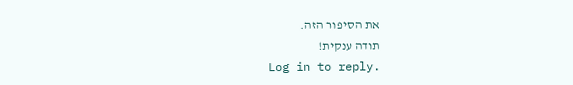את הסיפור הזה.
תודה ענקית!
Log in to reply.